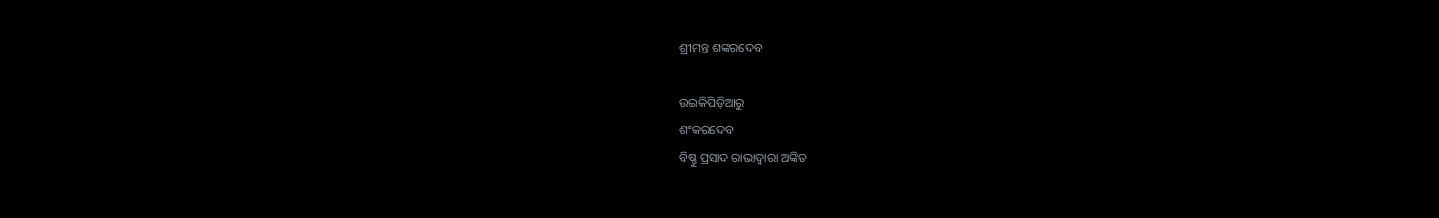ଶ୍ରୀମନ୍ତ ଶଙ୍କରଦେବ

ଉଇକିପିଡ଼ିଆ‌ରୁ
ଶଂକରଦେବ
ବିଷ୍ଣୁ ପ୍ରସାଦ ରାଭାଦ୍ୱାରା ଅଙ୍କିତ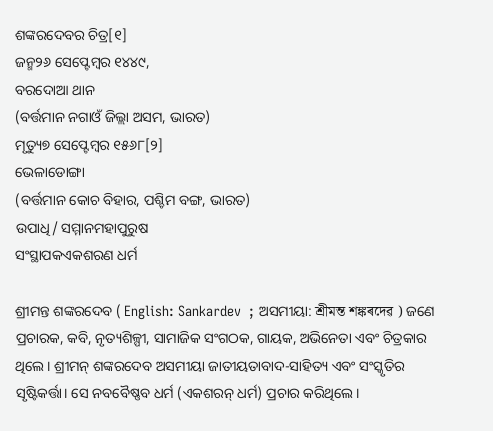ଶଙ୍କରଦେବର ଚିତ୍ର[୧]
ଜନ୍ମ୨୬ ସେପ୍ଟେମ୍ବର ୧୪୪୯,
ବରଦୋଆ ଥାନ
(ବର୍ତ୍ତମାନ ନଗାଓଁ ଜିଲ୍ଲା ଅସମ, ଭାରତ)
ମୃତ୍ୟୁ୭ ସେପ୍ଟେମ୍ବର ୧୫୬୮[୨]
ଭେଳାଡୋଙ୍ଗା
(ବର୍ତ୍ତମାନ କୋଚ ବିହାର, ପଶ୍ଚିମ ବଙ୍ଗ, ଭାରତ)
ଉପାଧି/ ସମ୍ମାନମହାପୁରୁଷ
ସଂସ୍ଥାପକଏକଶରଣ ଧର୍ମ

ଶ୍ରୀମନ୍ତ ଶଙ୍କରଦେବ ( English: Sankardev  ; ଅସମୀୟା: শ্রীমন্ত শঙ্কৰদেৱ ) ଜଣେ ପ୍ରଚାରକ, କବି, ନୃତ୍ୟଶିଳ୍ପୀ, ସାମାଜିକ ସଂଗଠକ, ଗାୟକ, ଅଭିନେତା ଏବଂ ଚିତ୍ରକାର ଥିଲେ। ଶ୍ରୀମନ୍ ଶଙ୍କରଦେବ ଅସମୀୟା ଜାତୀୟତାବାଦ-ସାହିତ୍ୟ ଏବଂ ସଂସ୍କୃତିର ସୃଷ୍ଟିକର୍ତ୍ତା। ସେ ନବବୈଷ୍ଣବ ଧର୍ମ (ଏକଶରନ୍ ଧର୍ମ) ପ୍ରଚାର କରିଥିଲେ।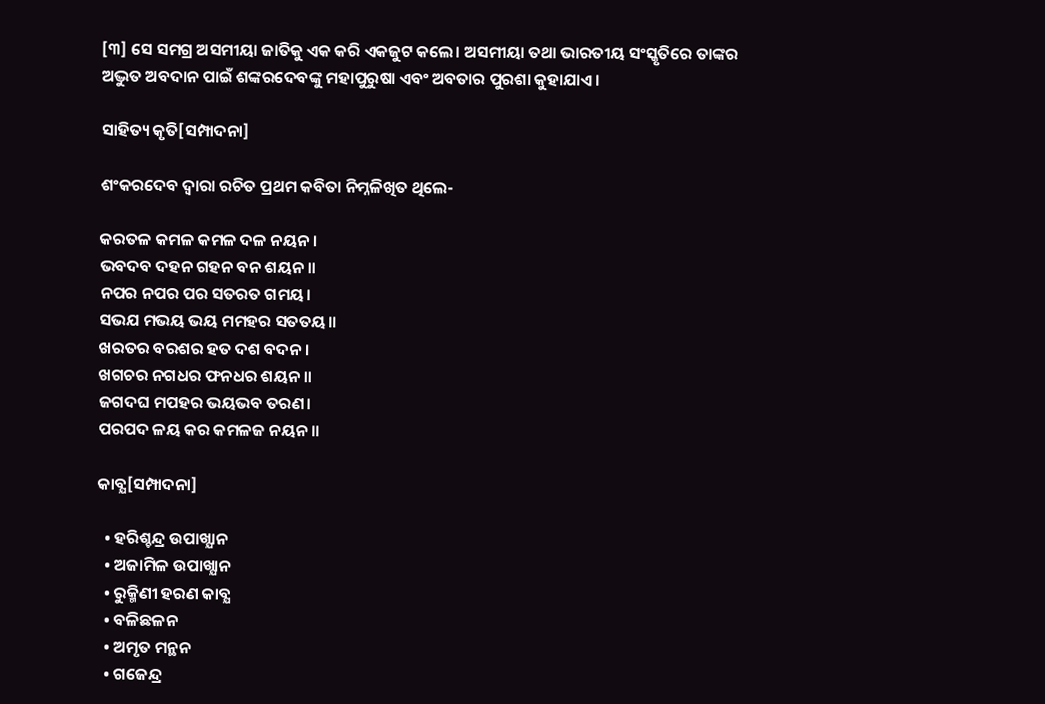[୩] ସେ ସମଗ୍ର ଅସମୀୟା ଜାତିକୁ ଏକ କରି ଏକଜୁଟ କଲେ। ଅସମୀୟା ତଥା ଭାରତୀୟ ସଂସ୍କୃତିରେ ତାଙ୍କର ଅଦ୍ଭୁତ ଅବଦାନ ପାଇଁ ଶଙ୍କରଦେବଙ୍କୁ ମହାପୁରୁଷା ଏବଂ ଅବତାର ପୁରଶା କୁହାଯାଏ।

ସାହିତ୍ୟ କୃତି[ସମ୍ପାଦନା]

ଶଂକରଦେବ ଦ୍ବାରା ରଚିତ ପ୍ରଥମ କବିତା ନିମ୍ନଳିଖିତ ଥିଲେ-

କରତଳ କମଳ କମଳ ଦଳ ନୟନ।
ଭବଦବ ଦହନ ଗହନ ବନ ଶୟନ॥
ନପର ନପର ପର ସତରତ ଗମୟ।
ସଭଯ ମଭୟ ଭୟ ମମହର ସତତୟ॥
ଖରତର ବରଶର ହତ ଦଶ ବଦନ।
ଖଗଚର ନଗଧର ଫନଧର ଶୟନ॥
ଜଗଦଘ ମପହର ଭୟଭବ ତରଣ।
ପରପଦ ଳୟ କର କମଳଜ ନୟନ॥

କାବ୍ଯ[ସମ୍ପାଦନା]

  • ହରିଶ୍ଚନ୍ଦ୍ର ଉପାଖ୍ଯାନ
  • ଅଜାମିଳ ଉପାଖ୍ଯାନ
  • ରୁକ୍ମିଣୀ ହରଣ କାବ୍ଯ
  • ବଳିଛଳନ
  • ଅମୃତ ମନ୍ଥନ
  • ଗଜେନ୍ଦ୍ର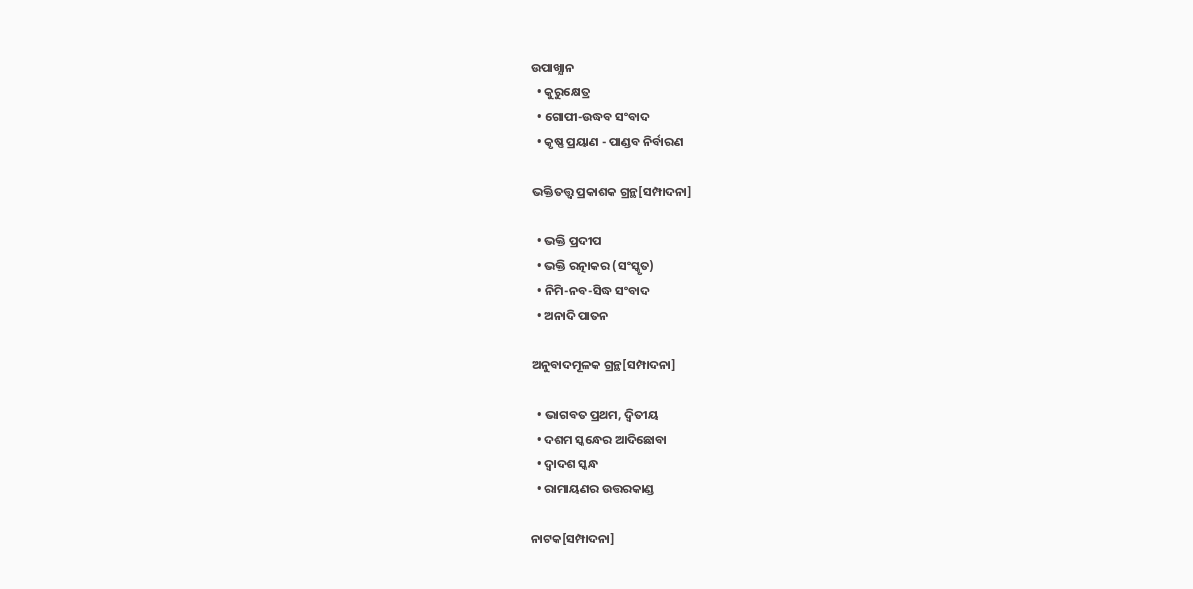ଉପାଖ୍ଯାନ
  • କୁରୁକ୍ଷେତ୍ର
  • ଗୋପୀ-ଉଦ୍ଧବ ସଂବାଦ
  • କୃଷ୍ଣ ପ୍ରୟାଣ - ପାଣ୍ଡବ ନିର୍ବାରଣ

ଭକ୍ତିତତ୍ତ୍ବ ପ୍ରକାଶକ ଗ୍ରନ୍ଥ[ସମ୍ପାଦନା]

  • ଭକ୍ତି ପ୍ରଦୀପ
  • ଭକ୍ତି ରତ୍ନାକର (ସଂସ୍କୃତ)
  • ନିମି-ନବ-ସିଦ୍ଧ ସଂବାଦ
  • ଅନାଦି ପାତନ

ଅନୁବାଦମୂଳକ ଗ୍ରନ୍ଥ[ସମ୍ପାଦନା]

  • ଭାଗବତ ପ୍ରଥମ, ଦ୍ୱିତୀୟ
  • ଦଶମ ସ୍କନ୍ଧେର ଆଦିଛୋବା
  • ଦ୍ବାଦଶ ସ୍କନ୍ଧ
  • ରାମାୟଣର ଉତ୍ତରକାଣ୍ଡ

ନାଟକ[ସମ୍ପାଦନା]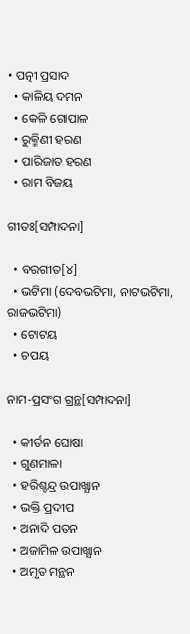• ପତ୍ନୀ ପ୍ରସାଦ
  • କାଳିୟ ଦମନ
  • କେଳି ଗୋପାଳ
  • ରୁକ୍ମିଣୀ ହରଣ
  • ପାରିଜାତ ହରଣ
  • ରାମ ବିଜୟ

ଗୀତଃ[ସମ୍ପାଦନା]

  • ବରଗୀତ[୪]
  • ଭଟିମା (ଦେବଭଟିମା, ନାଟଭଟିମା, ରାଜଭଟିମା)
  • ଟୋଟୟ
  • ଚପୟ

ନାମ-ପ୍ରସଂଗ ଗ୍ରନ୍ଥ[ସମ୍ପାଦନା]

  • କୀର୍ତନ ଘୋଷା
  • ଗୁଣମାଳା
  • ହରିଶ୍ଚନ୍ଦ୍ର ଉପାଖ୍ଯାନ
  • ଭକ୍ତି ପ୍ରଦୀପ
  • ଅନାଦି ପତନ
  • ଅଜାମିଳ ଉପାଖ୍ଯାନ
  • ଅମୃତ ମନ୍ଥନ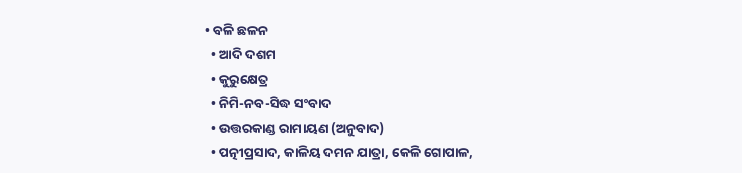• ବଳି ଛଳନ
  • ଆଦି ଦଶମ
  • କୁରୁକ୍ଷେତ୍ର
  • ନିମି-ନବ-ସିଦ୍ଧ ସଂବାଦ
  • ଉତ୍ତରକାଣ୍ଡ ରାମାୟଣ (ଅନୁବାଦ)
  • ପତ୍ନୀପ୍ରସାଦ, କାଳିୟ ଦମନ ଯାତ୍ରା, କେଳି ଗୋପାଳ,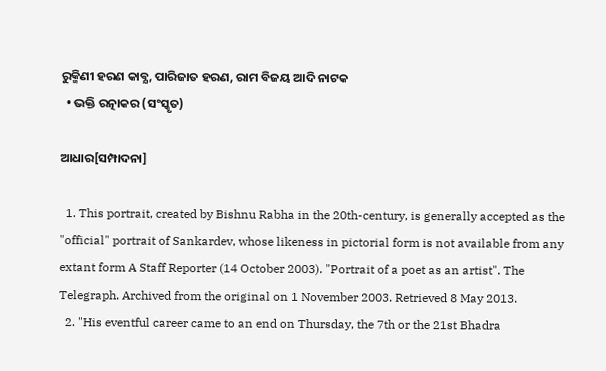ରୁକ୍ମିଣୀ ହରଣ କାବ୍ଯ, ପାରିଜାତ ହରଣ, ରାମ ବିଜୟ ଆଦି ନାଟକ
  • ଭକ୍ତି ରତ୍ନାକର (ସଂସ୍କୃତ)

ଆଧାର[ସମ୍ପାଦନା]

  1. This portrait, created by Bishnu Rabha in the 20th-century, is generally accepted as the "official" portrait of Sankardev, whose likeness in pictorial form is not available from any extant form A Staff Reporter (14 October 2003). "Portrait of a poet as an artist". The Telegraph. Archived from the original on 1 November 2003. Retrieved 8 May 2013.
  2. "His eventful career came to an end on Thursday, the 7th or the 21st Bhadra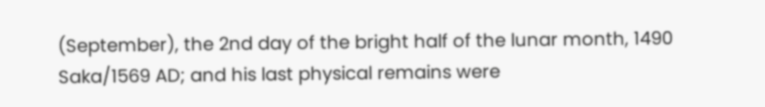(September), the 2nd day of the bright half of the lunar month, 1490 Saka/1569 AD; and his last physical remains were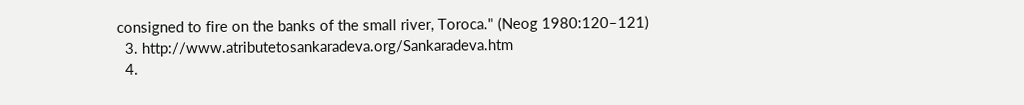consigned to fire on the banks of the small river, Toroca." (Neog 1980:120–121)
  3. http://www.atributetosankaradeva.org/Sankaradeva.htm
  4.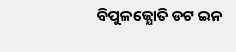ବିପୁଳଜ୍ଯୋତି ଡଟ ଇନ